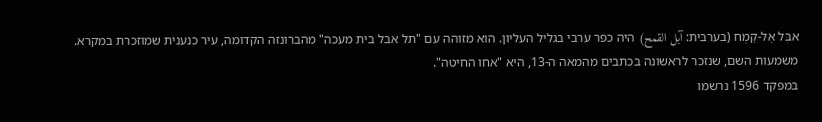אבִּל אַל-קַמְח (בערבית: آبل القمح) היה כפר ערבי בגליל העליון. הוא מזוהה עם "תל אבל בית מעכה" מהברונזה הקדומה, עיר כנענית שמוזכרת במקרא. משמעות השם, שנזכר לראשונה בכתבים מהמאה ה-13, היא "אחו החיטה".
במפקד 1596 נרשמו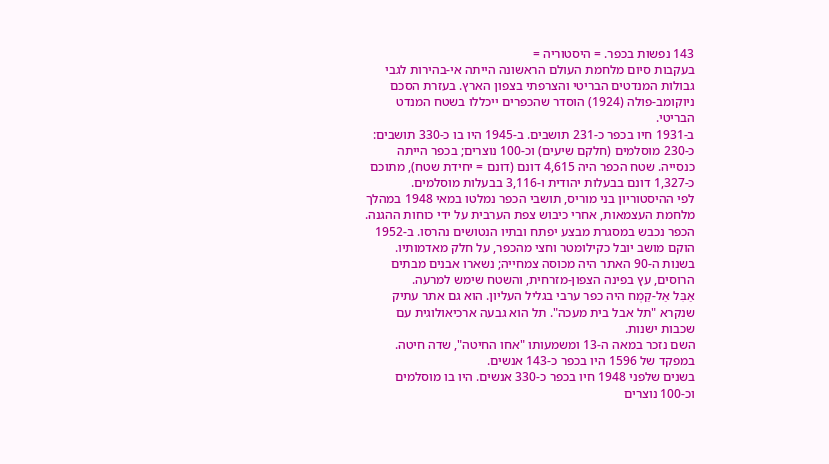143 נפשות בכפר. = היסטוריה =
בעקבות סיום מלחמת העולם הראשונה הייתה אי-בהירות לגבי גבולות המנדטים הבריטי והצרפתי בצפון הארץ. בעזרת הסכם ניוקומב-פולה (1924) הוסדר שהכפרים ייכללו בשטח המנדט הבריטי.
ב-1931 חיו בכפר כ-231 תושבים. ב-1945 היו בו כ-330 תושבים: כ-230 מוסלמים (חלקם שיעים) וכ-100 נוצרים; בכפר הייתה כנסייה. שטח הכפר היה 4,615 דונם (דונם = יחידת שטח), מתוכם כ-1,327 דונם בבעלות יהודית ו-3,116 בבעלות מוסלמים.
לפי ההיסטוריון בני מוריס, תושבי הכפר נמלטו במאי 1948 במהלך מלחמת העצמאות, אחרי כיבוש צפת הערבית על ידי כוחות ההגנה. הכפר נכבש במסגרת מבצע יפתח ובתיו הנטושים נהרסו. ב-1952 הוקם מושב יובל כקילומטר וחצי מהכפר, על חלק מאדמותיו.
בשנות ה-90 האתר היה מכוסה צמחייה; נשארו אבנים מבתים הרוסים, עץ בפינה הצפון-מזרחית, והשטח שימש למרעה.
אַבִּל אַל-קַמְח היה כפר ערבי בגליל העליון. הוא גם אתר עתיק שנקרא "תל אבל בית מעכה". תל הוא גבעה ארכיאולוגית עם שכבות ישנות.
השם נזכר במאה ה-13 ומשמעותו "אחו החיטה", שדה חיטה. במפקד של 1596 היו בכפר כ-143 אנשים.
בשנים שלפני 1948 חיו בכפר כ-330 אנשים. היו בו מוסלמים וכ-100 נוצרים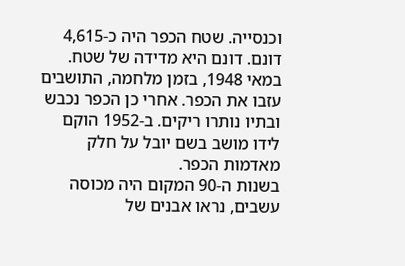וכנסייה. שטח הכפר היה כ-4,615 דונם. דונם היא מדידה של שטח.
במאי 1948, בזמן מלחמה, התושבים עזבו את הכפר. אחרי כן הכפר נכבש ובתיו נותרו ריקים. ב-1952 הוקם לידו מושב בשם יובל על חלק מאדמות הכפר.
בשנות ה-90 המקום היה מכוסה עשבים, נראו אבנים של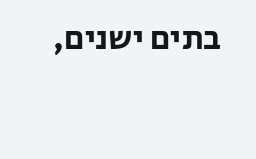בתים ישנים,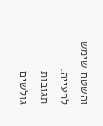והשטח שימש לרעייה.
תגובות גולשים